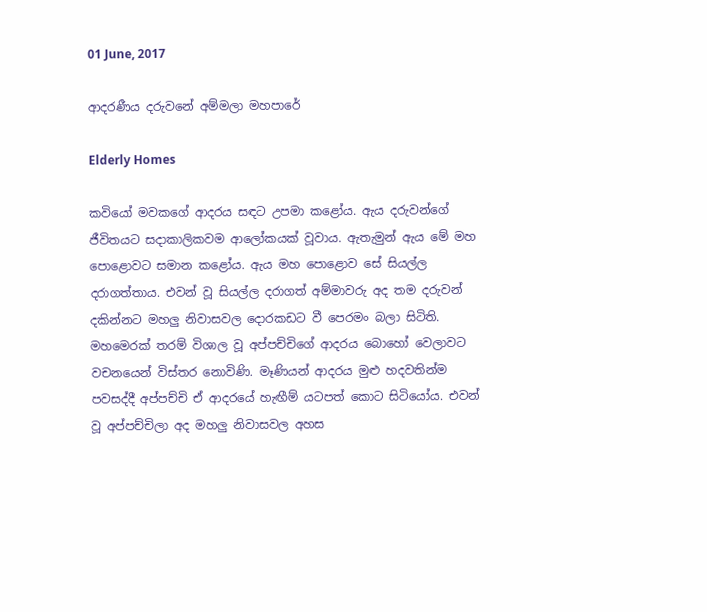01 June, 2017

ආදරණීය දරුවනේ අම්මලා මහපාරේ

Elderly Homes

කවියෝ මවකගේ ආදරය සඳට උපමා කළෝය. ඇය දරුවන්ගේ ජීවිතයට සදාකාලිකවම ආලෝකයක් වූවාය. ඇතැමුන් ඇය මේ මහ පොළොවට සමාන කළෝය. ඇය මහ පොළොව සේ සියල්ල දරාගත්තාය. එවන් වූ සියල්ල දරාගත් අම්මාවරු අද තම දරුවන් දකින්නට මහලු නිවාසවල දොරකඩට වී පෙරමං බලා සිටිති. මහමෙරක් තරම් විශාල වූ අප්පච්චිගේ ආදරය බොහෝ වෙලාවට වචනයෙන් විස්තර නොවිණි. මෑණියන් ආදරය මුළු හදවතින්ම පවසද්දී අප්පච්චි ඒ ආදරයේ හැඟීම් යටපත් කොට සිටියෝය. එවන් වූ අප්පච්චිලා අද මහලු නිවාසවල අහස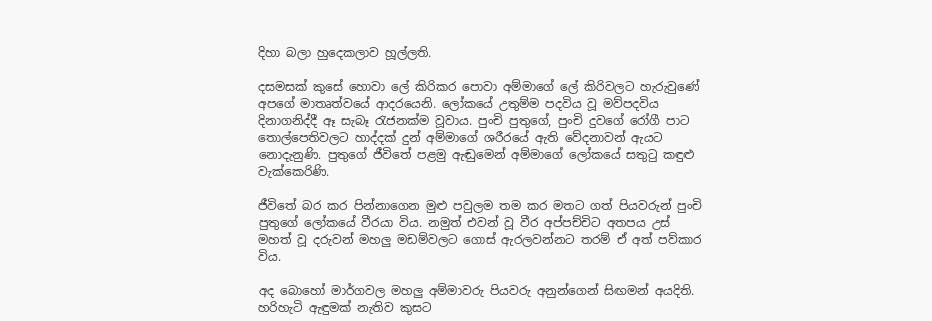දිහා බලා හුදෙකලාව හූල්ලති.

දසමසක් කුසේ හොවා ලේ කිරිකර පොවා අම්මාගේ ලේ කිරිවලට හැරුවුණේ අපගේ මාතෘත්වයේ ආදරයෙනි. ලෝකයේ උතුම්ම පදවිය වූ මව්පදවිය දිනාගනිද්දී ඈ සැබෑ රැජනක්ම වූවාය. පුංචි පුතුගේ, පුංචි දුවගේ රෝගී පාට තොල්පෙතිවලට හාද්දක් දුන් අම්මාගේ ශරීරයේ ඇති වේදනාවන් ඇයට නොදැනුණි. පුතුගේ ජීවිතේ පළමු ඇඬුමෙන් අම්මාගේ ලෝකයේ සතුටු කඳුළු වැක්කෙරිණි.

ජීවිතේ බර කර පින්නාගෙන මුළු පවුලම තම කර මතට ගත් පියවරුන් පුංචි පුතුගේ ලෝකයේ වීරයා විය. නමුත් එවන් වූ වීර අප්පච්චිට අතපය උස් මහත් වූ දරුවන් මහලු මඩම්වලට ගොස් ඇරලවන්නට තරම් ඒ අත් පව්කාර විය.

අද බොහෝ මාර්ගවල මහලු අම්මාවරු පියවරු අනුන්ගෙන් සිඟමන් අයදිති. හරිහැටි ඇඳුමක් නැතිව කුසට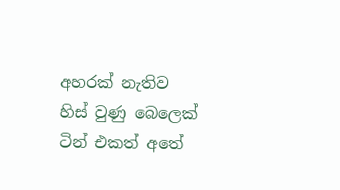අහරක් නැතිව හිස් වුණු බෙලෙක් ටින් එකත් අතේ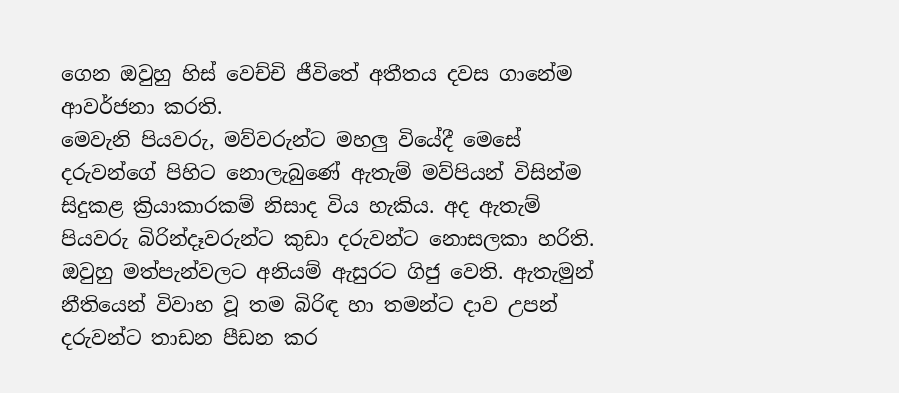ගෙන ඔවුහු හිස් වෙච්චි ජීවිතේ අතීතය දවස ගානේම ආවර්ජනා කරති.
මෙවැනි පියවරු, මව්වරුන්ට මහලු වියේදී මෙසේ දරුවන්ගේ පිහිට නොලැබුණේ ඇතැම් මව්පියන් විසින්ම සිදුකළ ක්‍රියාකාරකම් නිසාද විය හැකිය. අද ඇතැම් පියවරු බිරින්දෑවරුන්ට කුඩා දරුවන්ට නොසලකා හරිති. ඔවුහු මත්පැන්වලට අනියම් ඇසුරට ගිජු වෙති. ඇතැමුන් නීතියෙන් විවාහ වූ තම බිරිඳ හා තමන්ට දාව උපන් දරුවන්ට තාඩන පීඩන කර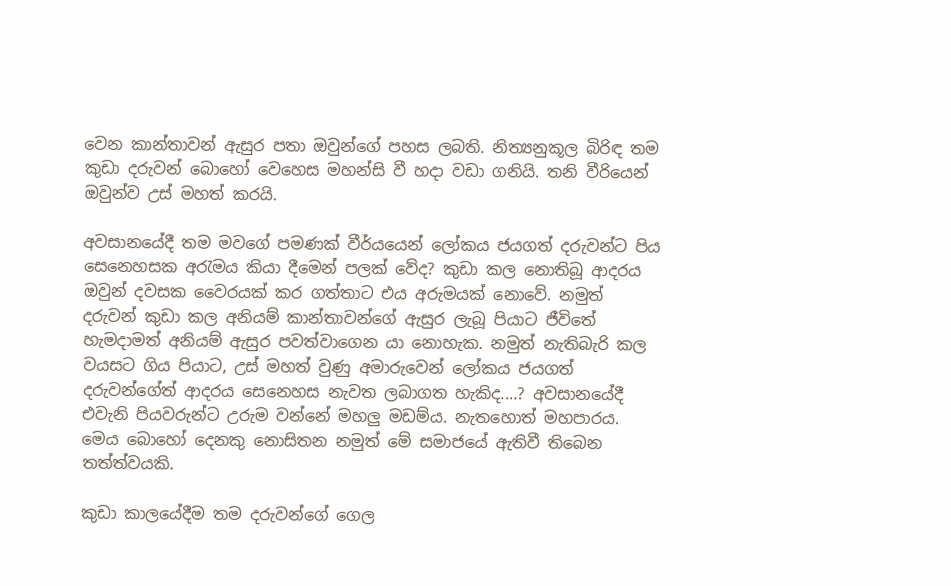වෙන කාන්තාවන් ඇසුර පතා ඔවුන්ගේ පහස ලබති. නිත්‍යනුකූල බිරිඳ තම කුඩා දරුවන් බොහෝ වෙහෙස මහන්සි වී හදා වඩා ගනියි. තනි වීරියෙන් ඔවුන්ව උස් මහත් කරයි.

අවසානයේදී තම මවගේ පමණක් වීර්යයෙන් ලෝකය ජයගත් දරුවන්ට පිය සෙනෙහසක අරැමය කියා දීමෙන් පලක් වේද? කුඩා කල නොතිබූ ආදරය ඔවුන් දවසක වෛරයක් කර ගත්තාට එය අරුමයක් නොවේ. නමුත් දරුවන් කුඩා කල අනියම් කාන්තාවන්ගේ ඇසුර ලැබූ පියාට ජීවිතේ හැමදාමත් අනියම් ඇසුර පවත්වාගෙන යා නොහැක. නමුත් නැතිබැරි කල වයසට ගිය පියාට, උස් මහත් වුණු අමාරුවෙන් ලෝකය ජයගත් දරුවන්ගේත් ආදරය සෙනෙහස නැවත ලබාගත හැකිද....? අවසානයේදී එවැනි පියවරුන්ට උරුම වන්නේ මහලු මඩම්ය. නැතහොත් මහපාරය. මෙය බොහෝ දෙනකු නොසිතන නමුත් මේ සමාජයේ ඇතිවී තිබෙන තත්ත්වයකි.

කුඩා කාලයේදීම තම දරුවන්ගේ ගෙල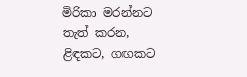මිරිකා මරන්නට තැත් කරන, ළිඳකට, ගඟකට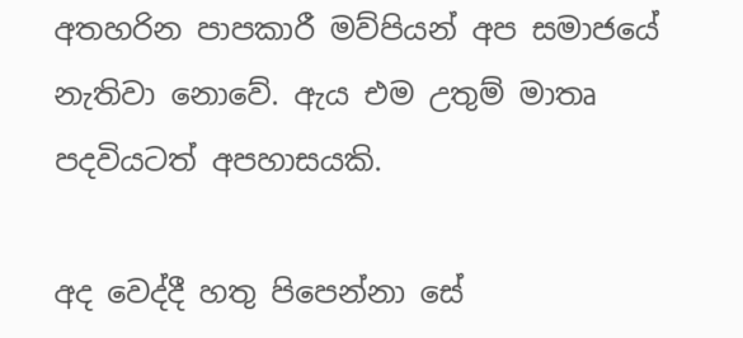අතහරින පාපකාරී මව්පියන් අප සමාජයේ නැතිවා නොවේ. ඇය එම උතුම් මාතෘ පදවියටත් අපහාසයකි.

අද වෙද්දී හතු පිපෙන්නා සේ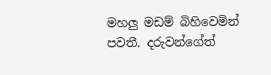මහලු මඩම් බිහිවෙමින් පවතී. දරුවන්ගේත්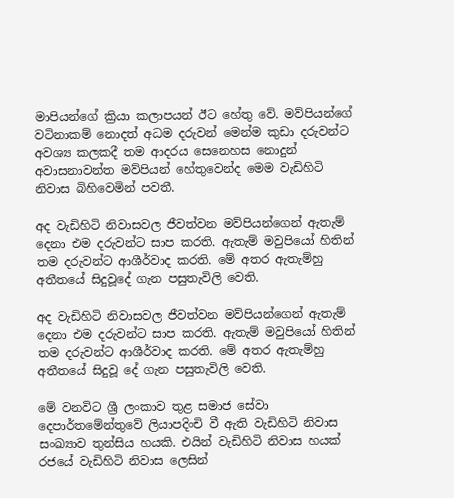මාපියන්ගේ ක්‍රියා කලාපයන් ඊට හේතු වේ. මව්පියන්ගේ වටිනාකම් නොදත් අධම දරුවන් මෙන්ම කුඩා දරුවන්ට අවශ්‍ය කලකදී තම ආදරය සෙනෙහස නොදුන් අවාසනාවන්ත මව්පියන් හේතුවෙන්ද මෙම වැඩිහිටි නිවාස බිහිවෙමින් පවතී.

අද වැඩිහිටි නිවාසවල ජීවත්වන මව්පියන්ගෙන් ඇතැම් දෙනා එම දරුවන්ට සාප කරති. ඇතැම් මවුපියෝ හිතින් තම දරුවන්ට ආශීර්වාද කරති. මේ අතර ඇතැම්හු අතීතයේ සිදුවූදේ ගැන පසුතැවිලි වෙති.

අද වැඩිහිටි නිවාසවල ජීවත්වන මව්පියන්ගෙන් ඇතැම් දෙනා එම දරුවන්ට සාප කරති. ඇතැම් මවුපියෝ හිතින් තම දරුවන්ට ආශීර්වාද කරති. මේ අතර ඇතැම්හු අතීතයේ සිදුවූ දේ ගැන පසුතැවිලි වෙති.

මේ වනවිට ශ්‍රී ලංකාව තුළ සමාජ සේවා දෙපාර්තමේන්තුවේ ලියාපදිංචි වී ඇති වැඩිහිටි නිවාස සංඛ්‍යාව තුන්සිය හයකි. එයින් වැඩිහිටි නිවාස හයක් රජයේ වැඩිහිටි නිවාස ලෙසින්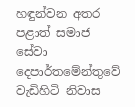හඳුන්වන අතර පළාත් සමාජ සේවා දෙපාර්තමේන්තුවේ වැඩිහිටි නිවාස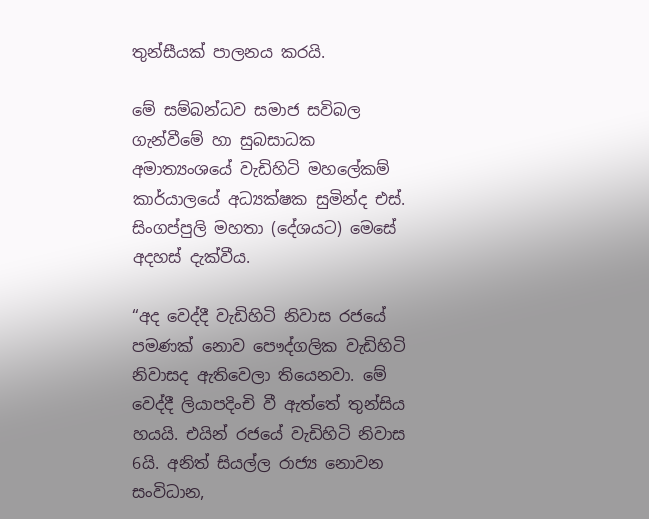තුන්සීයක් පාලනය කරයි.

මේ සම්බන්ධව සමාජ සවිබල ගැන්වීමේ හා සුබසාධක අමාත්‍යංශයේ වැඩිහිටි මහලේකම් කාර්යාලයේ අධ්‍යක්ෂක සුමින්ද එස්. සිංගප්පුලි මහතා (දේශයට) මෙසේ අදහස් දැක්වීය.

“අද වෙද්දී වැඩිහිටි නිවාස රජයේ පමණක් නොව පෞද්ගලික වැඩිහිටි නිවාසද ඇතිවෙලා තියෙනවා. මේ වෙද්දී ලියාපදිංචි වී ඇත්තේ තුන්සිය හයයි. එයින් රජයේ වැඩිහිටි නිවාස 6යි. අනිත් සියල්ල රාජ්‍ය නොවන සංවිධාන,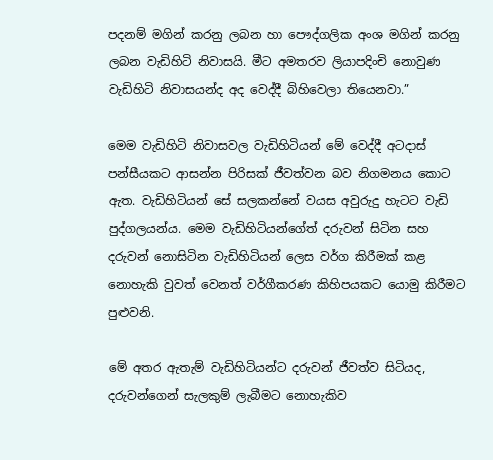පදනම් මගින් කරනු ලබන හා පෞද්ගලික අංශ මගින් කරනු ලබන වැඩිහිටි නිවාසයි. මීට අමතරව ලියාපදිංචි නොවුණ වැඩිහිටි නිවාසයන්ද අද වෙද්දී බිහිවෙලා තියෙනවා.”

මෙම වැඩිහිටි නිවාසවල වැඩිහිටියන් මේ වෙද්දී අටදාස් පන්සීයකට ආසන්න පිරිසක් ජීවත්වන බව නිගමනය කොට ඇත. වැඩිහිටියන් සේ සලකන්නේ වයස අවුරුදු හැටට වැඩි පුද්ගලයන්ය. මෙම වැඩිහිටියන්ගේත් දරුවන් සිටින සහ දරුවන් නොසිටින වැඩිහිටියන් ලෙස වර්ග කිරීමක් කළ නොහැකි වුවත් වෙනත් වර්ගීකරණ කිහිපයකට යොමු කිරීමට පුළුවනි.

මේ අතර ඇතැම් වැඩිහිටියන්ට දරුවන් ජීවත්ව සිටියද, දරුවන්ගෙන් සැලකුම් ලැබීමට නොහැකිව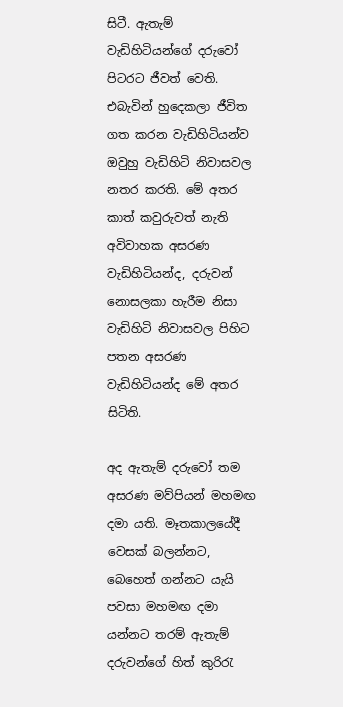සිටී. ඇතැම් වැඩිහිටියන්ගේ දරුවෝ පිටරට ජීවත් වෙති. එබැවින් හුදෙකලා ජීවිත ගත කරන වැඩිහිටියන්ව ඔවුහු වැඩිහිටි නිවාසවල නතර කරති. මේ අතර කාත් කවුරුවත් නැති අවිවාහක අසරණ වැඩිහිටියන්ද, දරුවන් නොසලකා හැරීම නිසා වැඩිහිටි නිවාසවල පිහිට පතන අසරණ වැඩිහිටියන්ද මේ අතර සිටිති.

අද ඇතැම් දරුවෝ තම අසරණ මව්පියන් මහමඟ දමා යති. මෑතකාලයේදී වෙසක් බලන්නට, බෙහෙත් ගන්නට යැයි පවසා මහමඟ දමා යන්නට තරම් ඇතැම් දරුවන්ගේ හිත් කුරිරැ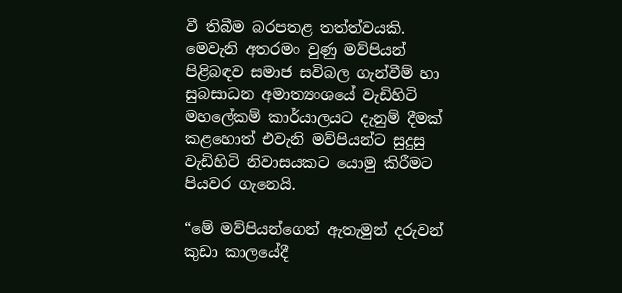වී තිබීම බරපතළ තත්ත්වයකි. මෙවැනි අතරමං වුණු මව්පියන් පිළිබඳව සමාජ සවිබල ගැන්වීම් හා සුබසාධන අමාත්‍යංශයේ වැඩිහිටි මහලේකම් කාර්යාලයට දැනුම් දීමක් කළහොත් එවැනි මව්පියන්ට සුදුසු වැඩිහිටි නිවාසයකට යොමු කිරීමට පියවර ගැනෙයි.

“මේ මව්පියන්ගෙන් ඇතැමුන් දරුවන් කුඩා කාලයේදී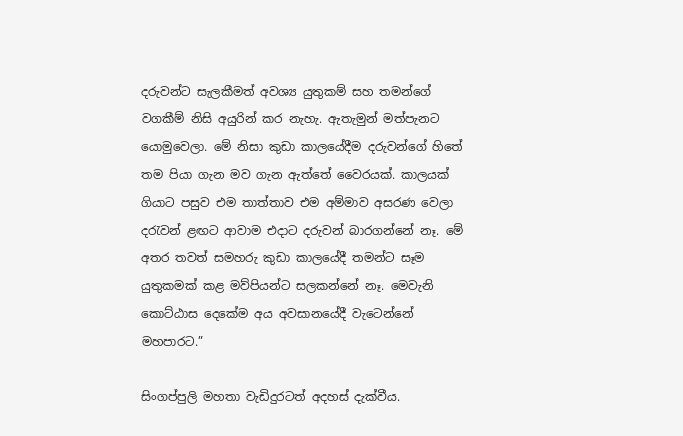දරුවන්ට සැලකීමත් අවශ්‍ය යුතුකම් සහ තමන්ගේ වගකීම් නිසි අයුරින් කර නැහැ. ඇතැමුන් මත්පැනට යොමුවෙලා. මේ නිසා කුඩා කාලයේදීම දරුවන්ගේ හිතේ තම පියා ගැන මව ගැන ඇත්තේ වෛරයක්. කාලයක් ගියාට පසුව එම තාත්තාව එම අම්මාව අසරණ වෙලා දරැවන් ළඟට ආවාම එදාට දරුවන් බාරගන්නේ නෑ. මේ අතර තවත් සමහරු කුඩා කාලයේදී තමන්ට සෑම යුතුකමක් කළ මව්පියන්ට සලකන්නේ නෑ. මෙවැනි කොට්ඨාස දෙකේම අය අවසානයේදී වැටෙන්නේ මහපාරට.”

සිංගප්පුලි මහතා වැඩිදුරටත් අදහස් දැක්වීය.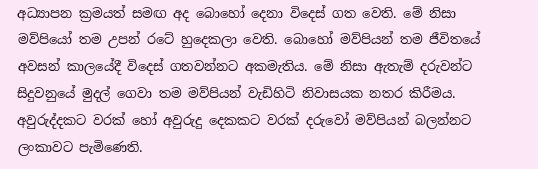අධ්‍යාපන ක්‍රමයත් සමඟ අද බොහෝ දෙනා විදෙස් ගත වෙති. මේ නිසා මව්පියෝ තම උපන් රටේ හුදෙකලා වෙති. බොහෝ මව්පියන් තම ජීවිතයේ අවසන් කාලයේදී විදෙස් ගතවන්නට අකමැතිය. මේ නිසා ඇතැම් දරුවන්ට සිදුවනුයේ මුදල් ගෙවා තම මව්පියන් වැඩිහිටි නිවාසයක නතර කිරීමය. අවුරුද්දකට වරක් හෝ අවුරුදු දෙකකට වරක් දරුවෝ මව්පියන් බලන්නට ලංකාවට පැමිණෙති.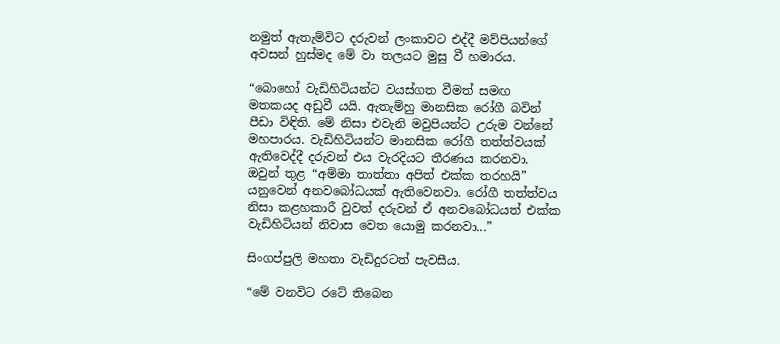නමුත් ඇතැම්විට දරුවන් ලංකාවට එද්දී මව්පියන්ගේ අවසන් හුස්මද මේ වා තලයට මුසු වී හමාරය.

“බොහෝ වැඩිහිටියන්ට වයස්ගත වීමත් සමඟ මතකයද අඩුවී යයි. ඇතැම්හු මානසික රෝගී බවින් පීඩා විඳිති. මේ නිසා එවැනි මවුපියන්ට උරුම වන්නේ මහපාරය. වැඩිහිටියන්ට මානසික රෝගී තත්ත්වයක් ඇතිවෙද්දී දරුවන් එය වැරදියට තීරණය කරනවා. ඔවුන් තුළ “අම්මා තාත්තා අපිත් එක්ක තරහයි” යනුවෙන් අනවබෝධයක් ඇතිවෙනවා. රෝගී තත්ත්වය නිසා කළහකාරී වුවත් දරුවන් ඒ අනවබෝධයත් එක්ක වැඩිහිටියන් නිවාස වෙත යොමු කරනවා...”

සිංගප්පුලි මහතා වැඩිදුරටත් පැවසීය.

“මේ වනවිට රටේ තිබෙන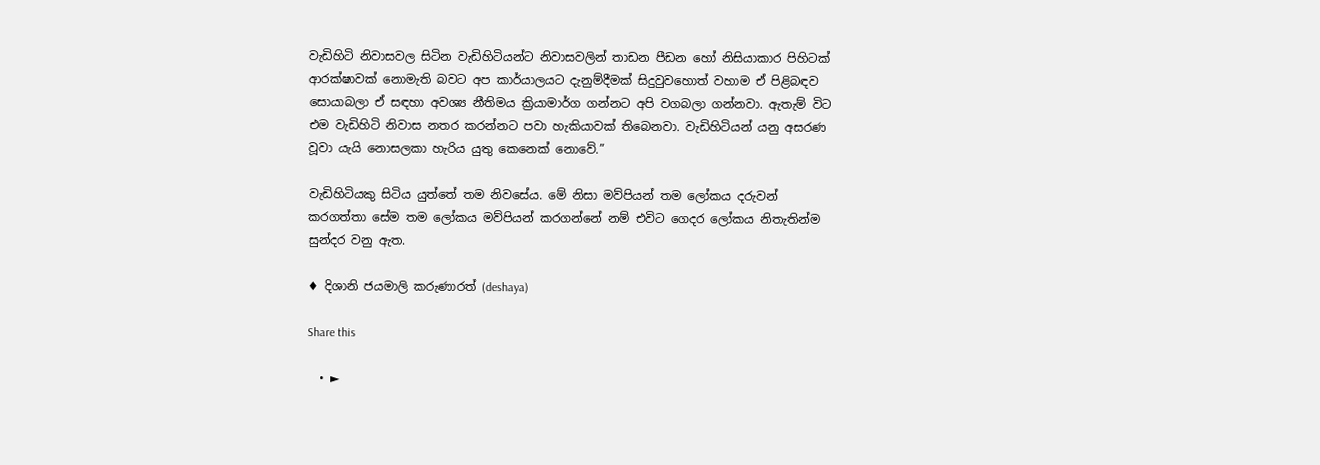වැඩිහිටි නිවාසවල සිටින වැඩිහිටියන්ට නිවාසවලින් තාඩන පීඩන හෝ නිසියාකාර පිහිටක් ආරක්ෂාවක් නොමැති බවට අප කාර්යාලයට දැනුම්දීමක් සිදුවුවහොත් වහාම ඒ පිළිබඳව සොයාබලා ඒ සඳහා අවශ්‍ය නීතිමය ක්‍රියාමාර්ග ගන්නට අපි වගබලා ගන්නවා. ඇතැම් විට එම වැඩිහිටි නිවාස නතර කරන්නට පවා හැකියාවක් තිබෙනවා. වැඩිහිටියන් යනු අසරණ වූවා යැයි නොසලකා හැරිය යුතු කෙනෙක් නොවේ.”

වැඩිහිටියකු සිටිය යුත්තේ තම නිවසේය. මේ නිසා මව්පියන් තම ලෝකය දරුවන් කරගත්තා සේම තම ලෝකය මව්පියන් කරගන්නේ නම් එවිට ගෙදර ලෝකය නිතැතින්ම සුන්දර වනු ඇත.

♦ දිශානි ජයමාලි කරුණාරත් (deshaya)

Share this

  • ►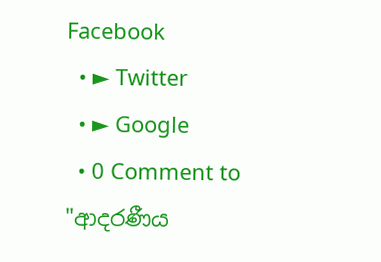Facebook
  • ► Twitter
  • ► Google
  • 0 Comment to "ආදරණීය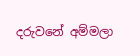දරුවනේ අම්මලා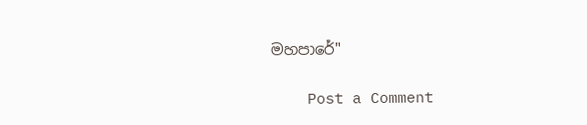මහපාරේ"

    Post a Comment